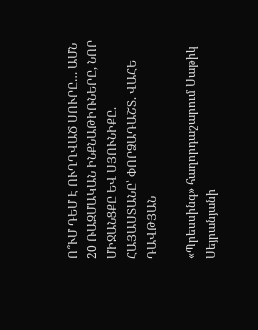Ո՞ՒՄ ԴԵՄ Է ՈՒՂՂՎԱԾ ՍՈՒՐԸ… ԱՄՆ 20 ՌԱԶՄԱԿԱՆ ԻՆՔՆԱԹԻՌՆԵՐԸ, ՆՈՐ ՄԻՋԱՆՑՔԸ ԵՎ ՍՅՈՒՆԻՔԸ. ՀԱՅԱՍՏԱՆԸ՝ ՓՈՐՁԱԴԱՇՏ. ՎԱՀԵ ԴԱՎԹՅԱՆ

«Պրեսսինգ» հաղորդաշարում Սաթիկ Սեյրանյանի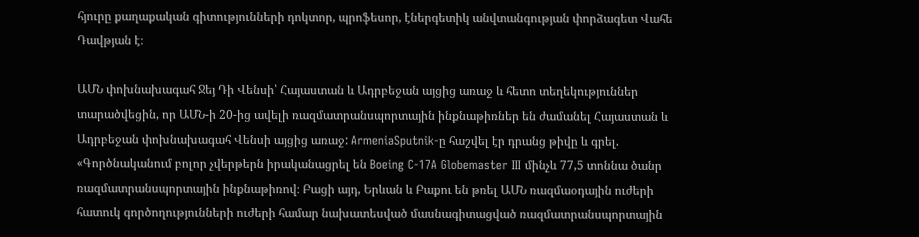հյուրը քաղաքական գիտությունների դոկտոր, պրոֆեսոր, էներգետիկ անվտանգության փորձագետ Վահե Դավթյան է։

ԱՄՆ փոխնախագահ Ջեյ Դի Վենսի՝ Հայաստան և Ադրբեջան այցից առաջ և հետո տեղեկություններ տարածվեցին, որ ԱՄՆ-ի 20-ից ավելի ռազմատրանսպորտային ինքնաթիռներ են ժամանել Հայաստան և Ադրբեջան փոխնախագահ Վենսի այցից առաջ: ArmeniaSputnik-ը հաշվել էր դրանց թիվը և գրել. «Գործնականում բոլոր չվերթերն իրականացրել են Boeing C-17A Globemaster III մինչև 77,5 տոննա ծանր ռազմատրանսպորտային ինքնաթիռով։ Բացի այդ, Երևան և Բաքու են թռել ԱՄՆ ռազմաօդային ուժերի հատուկ գործողությունների ուժերի համար նախատեսված մասնագիտացված ռազմատրանսպորտային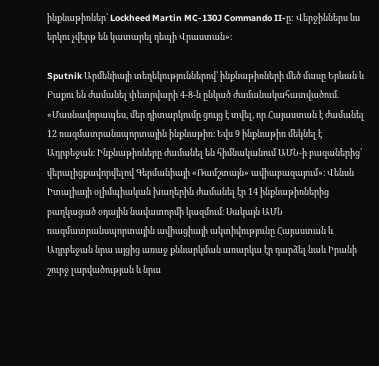ինքնաթիռներ՝ Lockheed Martin MC-130J Commando II-ը: Վերջիններս ևս երկու չվերթ են կատարել դեպի Վրաստան»։

Sputnik Արմենիայի տեղեկություններով՝ ինքնաթիռների մեծ մասը Երևան և Բաքու են ժամանել փետրվարի 4-8-ն ընկած ժամանակահատվածում. «Մասնավորապես, մեր դիտարկումը ցույց է տվել, որ Հայաստան է ժամանել 12 ռազմատրանսպորտային ինքնաթիռ։ Եվս 9 ինքնաթիռ մեկնել է Ադրբեջան։ Ինքնաթիռները ժամանել են հիմնականում ԱՄՆ-ի բազաներից՝ վերալիցքավորվելով Գերմանիայի «Ռամշտայն» ավիաբազայում»։ Վենսն Իտալիայի օլիմպիական խաղերին ժամանել էր 14 ինքնաթիռներից բաղկացած օդային նավատորմի կազմում։ Սակայն ԱՄՆ ռազմատրանսպորտային ավիացիայի ակտիվությունը Հայաստան և Ադրբեջան նրա այցից առաջ քննարկման առարկա էր դարձել նաև Իրանի շուրջ լարվածության և նրա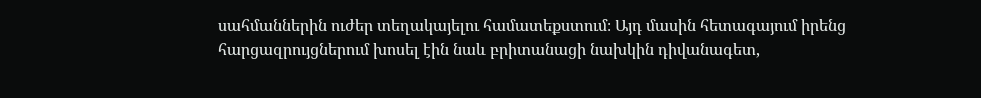սահմաններին ուժեր տեղակայելու համատեքստում։ Այդ մասին հետագայում իրենց հարցազրույցներում խոսել էին նաև բրիտանացի նախկին դիվանագետ,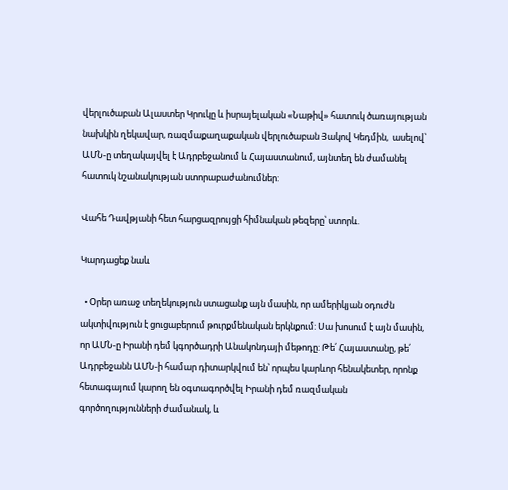վերլուծաբան Ալաստեր Կրուկը և իսրայելական «Նաթիվ» հատուկ ծառայության նախկին ղեկավար, ռազմաքաղաքական վերլուծաբան Յակով Կեդմին,  ասելով՝ ԱՄՆ-ը տեղակայվել է Ադրբեջանում և Հայաստանում, այնտեղ են ժամանել հատուկ նշանակության ստորաբաժանումներ:

Վահե Դավթյանի հետ հարցազրույցի հիմնական թեզերը՝ ստորև.

Կարդացեք նաև

  • Օրեր առաջ տեղեկություն ստացանք այն մասին, որ ամերիկյան օդուժն ակտիվություն է ցուցաբերում թուրքմենական երկնքում: Սա խոսում է այն մասին, որ ԱՄՆ-ը Իրանի դեմ կգործադրի Անակոնդայի մեթոդը: Թե՛ Հայաստանը, թե՛ Ադրբեջանն ԱՄՆ-ի համար դիտարկվում են՝ որպես կարևոր հենակետեր, որոնք հետագայում կարող են օգտագործվել Իրանի դեմ ռազմական գործողությունների ժամանակ, և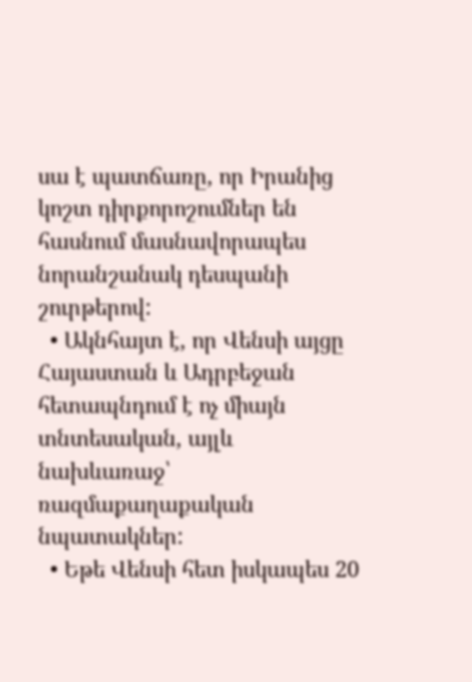սա է պատճառը, որ Իրանից կոշտ դիրքորոշումներ են հասնում մասնավորապես նորանշանակ դեսպանի շուրթերով:
  • Ակնհայտ է, որ Վենսի այցը Հայաստան և Ադրբեջան հետապնդում է ոչ միայն տնտեսական, այլև նախևառաջ՝ ռազմաքաղաքական նպատակներ:
  • Եթե Վենսի հետ իսկապես 20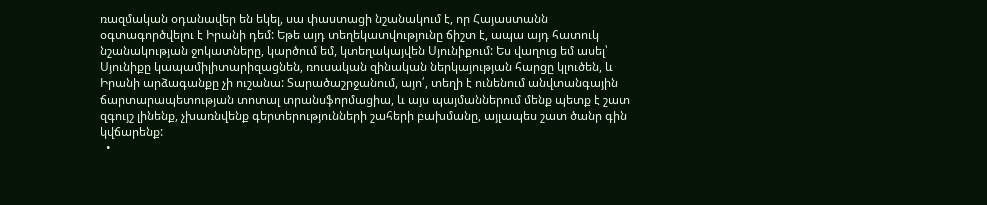ռազմական օդանավեր են եկել, սա փաստացի նշանակում է, որ Հայաստանն օգտագործվելու է Իրանի դեմ: Եթե այդ տեղեկատվությունը ճիշտ է, ապա այդ հատուկ նշանակության ջոկատները, կարծում եմ, կտեղակայվեն Սյունիքում: Ես վաղուց եմ ասել՝ Սյունիքը կապամիլիտարիզացնեն, ռուսական զինական ներկայության հարցը կլուծեն, և Իրանի արձագանքը չի ուշանա: Տարածաշրջանում, այո՛, տեղի է ունենում անվտանգային ճարտարապետության տոտալ տրանսֆորմացիա, և այս պայմաններում մենք պետք է շատ զգույշ լինենք, չխառնվենք գերտերությունների շահերի բախմանը, այլապես շատ ծանր գին կվճարենք:
  •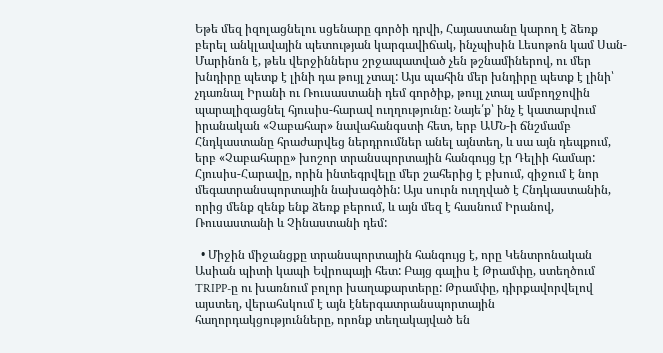Եթե մեզ իզոլացնելու սցենարը գործի դրվի, Հայաստանը կարող է ձեռք բերել անկլավային պետության կարգավիճակ, ինչպիսին Լեսոթոն կամ Սան-Մարինոն է, թեև վերջիններս շրջապատված չեն թշնամիներով, ու մեր խնդիրը պետք է լինի դա թույլ չտալ: Այս պահին մեր խնդիրը պետք է լինի՝ չդառնալ Իրանի ու Ռուսաստանի դեմ գործիք, թույլ չտալ ամբողջովին պարալիզացնել հյուսիս-հարավ ուղղությունը: Նայե՛ք՝ ինչ է կատարվում իրանական «Չաբահար» նավահանգստի հետ, երբ ԱՄՆ-ի ճնշմամբ Հնդկաստանը հրաժարվեց ներդրումներ անել այնտեղ, և սա այն դեպքում, երբ «Չաբահարը» խոշոր տրանսպորտային հանգույց էր Դելիի համար: Հյուսիս-Հարավը, որին ինտեգրվելը մեր շահերից է բխում, զիջում է նոր մեգատրանսպորտային նախագծին: Այս սուրն ուղղված է Հնդկաստանին, որից մենք զենք ենք ձեռք բերում, և այն մեզ է հասնում Իրանով, Ռուսաստանի և Չինաստանի դեմ:

  • Միջին միջանցքը տրանսպորտային հանգույց է, որը Կենտրոնական Ասիան պիտի կապի Եվրոպայի հետ: Բայց գալիս է Թրամփը, ստեղծում TRIPP-ը ու խառնում բոլոր խաղաքարտերը: Թրամփը, դիրքավորվելով այստեղ, վերահսկում է այն էներգատրանսպորտային հաղորդակցությունները, որոնք տեղակայված են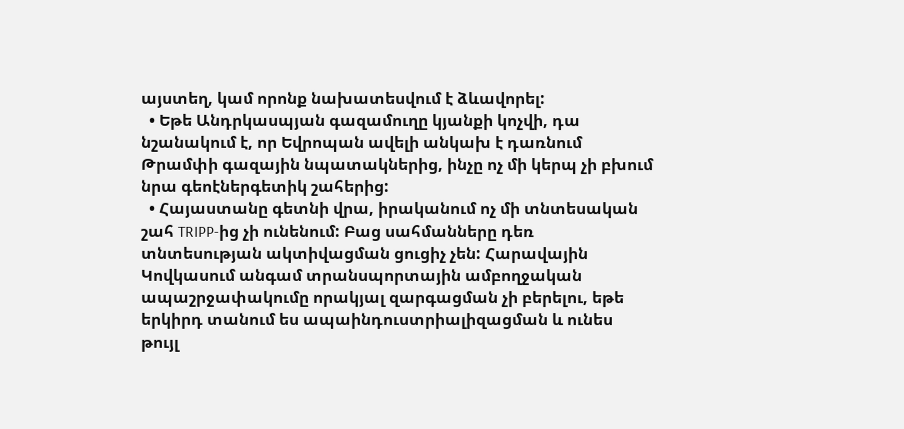այստեղ, կամ որոնք նախատեսվում է ձևավորել:
  • Եթե Անդրկասպյան գազամուղը կյանքի կոչվի, դա նշանակում է, որ Եվրոպան ավելի անկախ է դառնում Թրամփի գազային նպատակներից, ինչը ոչ մի կերպ չի բխում նրա գեոէներգետիկ շահերից:
  • Հայաստանը գետնի վրա, իրականում ոչ մի տնտեսական շահ TRIPP-ից չի ունենում: Բաց սահմանները դեռ տնտեսության ակտիվացման ցուցիչ չեն: Հարավային Կովկասում անգամ տրանսպորտային ամբողջական ապաշրջափակումը որակյալ զարգացման չի բերելու, եթե երկիրդ տանում ես ապաինդուստրիալիզացման և ունես թույլ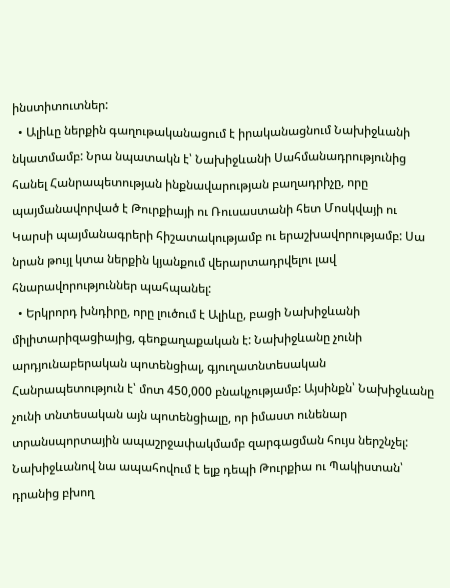ինստիտուտներ:
  • Ալիևը ներքին գաղութականացում է իրականացնում Նախիջևանի նկատմամբ: Նրա նպատակն է՝ Նախիջևանի Սահմանադրությունից հանել Հանրապետության ինքնավարության բաղադրիչը, որը պայմանավորված է Թուրքիայի ու Ռուսաստանի հետ Մոսկվայի ու Կարսի պայմանագրերի հիշատակությամբ ու երաշխավորությամբ: Սա նրան թույլ կտա ներքին կյանքում վերարտադրվելու լավ հնարավորություններ պահպանել:
  • Երկրորդ խնդիրը, որը լուծում է Ալիևը, բացի Նախիջևանի միլիտարիզացիայից, գեոքաղաքական է: Նախիջևանը չունի արդյունաբերական պոտենցիալ, գյուղատնտեսական Հանրապետություն է՝ մոտ 450,000 բնակչությամբ: Այսինքն՝ Նախիջևանը չունի տնտեսական այն պոտենցիալը, որ իմաստ ունենար տրանսպորտային ապաշրջափակմամբ զարգացման հույս ներշնչել: Նախիջևանով նա ապահովում է ելք դեպի Թուրքիա ու Պակիստան՝ դրանից բխող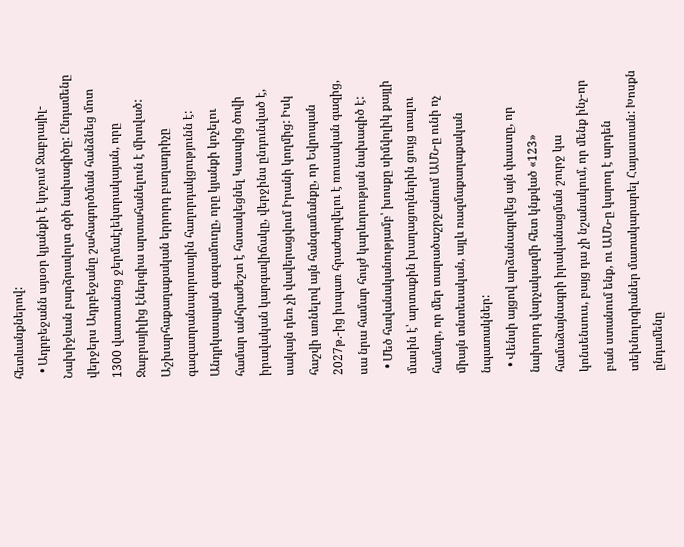հետևանքներով:
  • Ադրբեջանն այսօր կյանքի է կոչում Ջաբրայիլ-Նախիջևան բարձրավոլտ գծի նախագիծը: Ընդամենը վերջերս Ադրբեջանը շահագործման հանձնեց մոտ 1300 վատտանոց ջերմաէլեկտրակայան, որը Ջաբրայիլից էներգիա արտահանելուն է միտված: Աշխարհաքաղաքական երրորդ բաղադրիչը գազատրանսպորտային հաղորդակցությունն է: Անդրկասպյան գազամուղը, որը կյանքի կոչելու համար անհրաժեշտ է հստակեցնել Կասպից ծովի իրավական կարգավիճակը, վերջինս ընդունված է, սակայն դեռ չի վավերացվում Իրանի կողմից: Իսկ հաշվի առնելով այն հանգամանքը, որ Եվրոպան 2027թ.-ից իսպառ հրաժարվելու է ռուսական գազից, սա նրա համար հույժ կարևորության նախագիծ է:
  • Մեծ հավանականությամբ՝ խոսքը սիմվոլիկ քայլի մասին է՝ արտաքին խաղացողներին ցույց տալու համար, որ մեր տարածաշրջանում ԱՄՆ-ը ունի ոչ միայն տնտեսական, այլև ռազմաքաղաքական նպատակներ:
  • Վենսի այցով արձանագրվեց այն փաստը, որ նախորդ վարչակազմի հետ կնքված «123» համաձայնագրի իրականացման շուրջ կա կոնսենսուս, բայց դա չի նշանակում, որ մենք ինչ-որ բան ստանում ենք, ու ԱՄՆ-ը կարող է արդեն տեխնոլոգիաներ մատակարարել Հայաստան: Խոսքն ընդամենը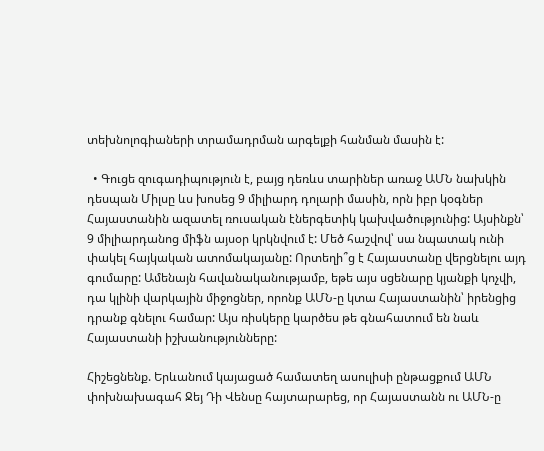տեխնոլոգիաների տրամադրման արգելքի հանման մասին է:

  • Գուցե զուգադիպություն է, բայց դեռևս տարիներ առաջ ԱՄՆ նախկին դեսպան Միլսը ևս խոսեց 9 միլիարդ դոլարի մասին, որն իբր կօգներ Հայաստանին ազատել ռուսական էներգետիկ կախվածությունից: Այսինքն՝ 9 միլիարդանոց միֆն այսօր կրկնվում է: Մեծ հաշվով՝ սա նպատակ ունի փակել հայկական ատոմակայանը: Որտեղի՞ց է Հայաստանը վերցնելու այդ գումարը: Ամենայն հավանականությամբ, եթե այս սցենարը կյանքի կոչվի, դա կլինի վարկային միջոցներ, որոնք ԱՄՆ-ը կտա Հայաստանին՝ իրենցից դրանք գնելու համար: Այս ռիսկերը կարծես թե գնահատում են նաև Հայաստանի իշխանությունները:

Հիշեցնենք. Երևանում կայացած համատեղ ասուլիսի ընթացքում ԱՄՆ փոխնախագահ Ջեյ Դի Վենսը հայտարարեց, որ Հայաստանն ու ԱՄՆ-ը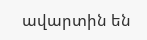ավարտին են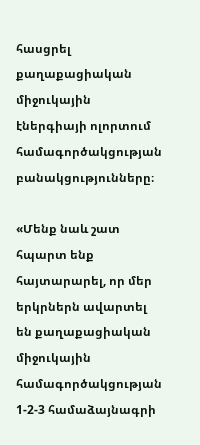հասցրել քաղաքացիական միջուկային էներգիայի ոլորտում համագործակցության բանակցությունները։

«Մենք նաև շատ հպարտ ենք հայտարարել, որ մեր երկրներն ավարտել են քաղաքացիական միջուկային համագործակցության 1-2-3 համաձայնագրի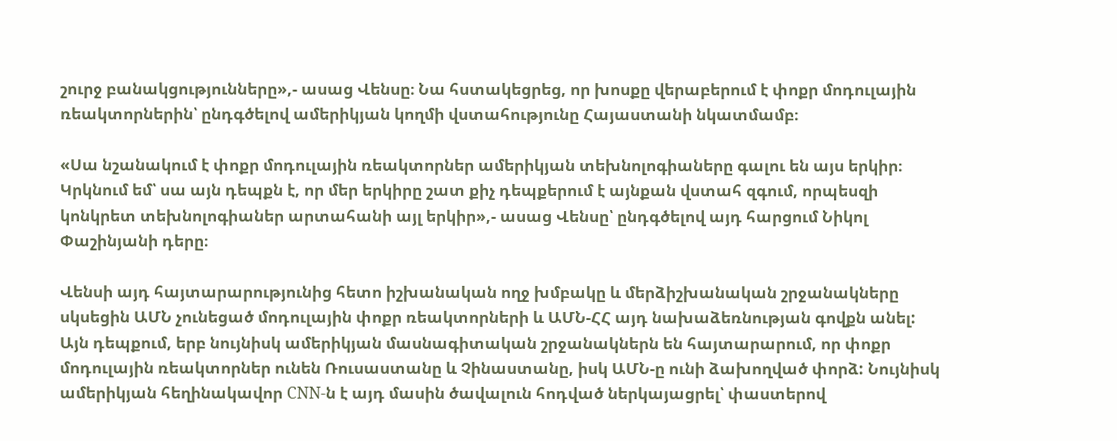շուրջ բանակցությունները»,- ասաց Վենսը։ Նա հստակեցրեց, որ խոսքը վերաբերում է փոքր մոդուլային ռեակտորներին՝ ընդգծելով ամերիկյան կողմի վստահությունը Հայաստանի նկատմամբ։

«Սա նշանակում է փոքր մոդուլային ռեակտորներ ամերիկյան տեխնոլոգիաները գալու են այս երկիր։ Կրկնում եմ՝ սա այն դեպքն է, որ մեր երկիրը շատ քիչ դեպքերում է այնքան վստահ զգում, որպեսզի կոնկրետ տեխնոլոգիաներ արտահանի այլ երկիր»,- ասաց Վենսը՝ ընդգծելով այդ հարցում Նիկոլ Փաշինյանի դերը։

Վենսի այդ հայտարարությունից հետո իշխանական ողջ խմբակը և մերձիշխանական շրջանակները սկսեցին ԱՄՆ չունեցած մոդուլային փոքր ռեակտորների և ԱՄՆ-ՀՀ այդ նախաձեռնության գովքն անել: Այն դեպքում, երբ նույնիսկ ամերիկյան մասնագիտական շրջանակներն են հայտարարում, որ փոքր մոդուլային ռեակտորներ ունեն Ռուսաստանը և Չինաստանը, իսկ ԱՄՆ-ը ունի ձախողված փորձ: Նույնիսկ ամերիկյան հեղինակավոր CNN-ն է այդ մասին ծավալուն հոդված ներկայացրել՝ փաստերով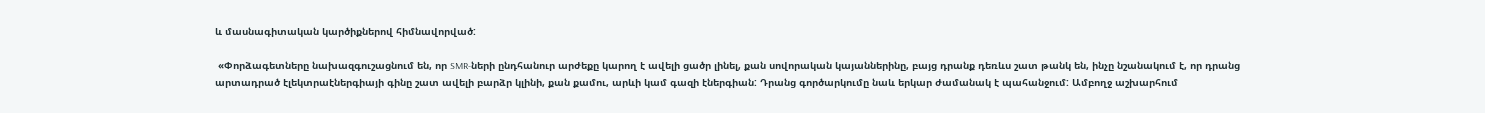և մասնագիտական կարծիքներով հիմնավորված:

 «Փորձագետները նախազգուշացնում են, որ SMR-ների ընդհանուր արժեքը կարող է ավելի ցածր լինել, քան սովորական կայաններինը, բայց դրանք դեռևս շատ թանկ են, ինչը նշանակում է, որ դրանց արտադրած էլեկտրաէներգիայի գինը շատ ավելի բարձր կլինի, քան քամու, արևի կամ գազի էներգիան: Դրանց գործարկումը նաև երկար ժամանակ է պահանջում: Ամբողջ աշխարհում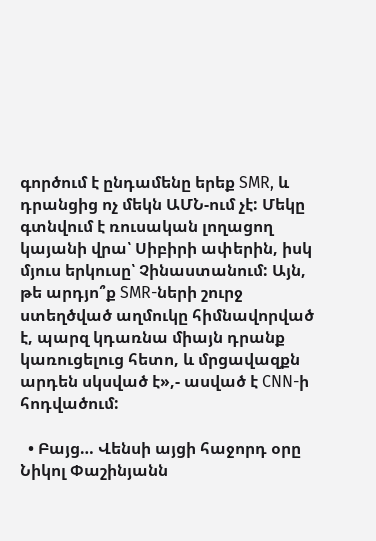գործում է ընդամենը երեք SMR, և դրանցից ոչ մեկն ԱՄՆ-ում չէ: Մեկը գտնվում է ռուսական լողացող կայանի վրա՝ Սիբիրի ափերին, իսկ մյուս երկուսը՝ Չինաստանում: Այն, թե արդյո՞ք SMR-ների շուրջ ստեղծված աղմուկը հիմնավորված է, պարզ կդառնա միայն դրանք կառուցելուց հետո, և մրցավազքն արդեն սկսված է»,- ասված է CNN-ի հոդվածում:

  • Բայց… Վենսի այցի հաջորդ օրը Նիկոլ Փաշինյանն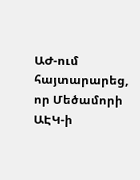ԱԺ-ում հայտարարեց, որ Մեծամորի ԱԷԿ-ի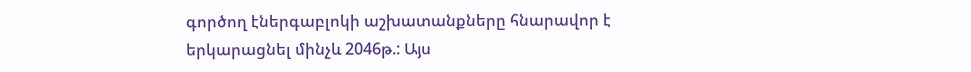գործող էներգաբլոկի աշխատանքները հնարավոր է երկարացնել մինչև 2046թ.: Այս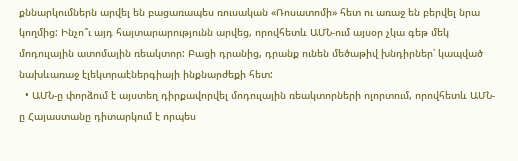քննարկումներն արվել են բացառապես ռուսական «Ռոսատոմի» հետ ու առաջ են բերվել նրա կողմից: Ինչո՞ւ այդ հայտարարությունն արվեց, որովհետև ԱՄՆ-ում այսօր չկա գեթ մեկ մոդուլային ատոմային ռեակտոր: Բացի դրանից, դրանք ունեն մեծաթիվ խնդիրներ՝ կապված նախևառաջ էլեկտրաէներգիայի ինքնարժեքի հետ:
  • ԱՄՆ-ը փորձում է այստեղ դիրքավորվել մոդուլային ռեակտորների ոլորտում, որովհետև ԱՄՆ-ը Հայաստանը դիտարկում է որպես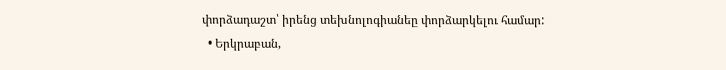փորձադաշտ՝ իրենց տեխնոլոգիանեը փորձարկելու համար:
  • Երկրաբան,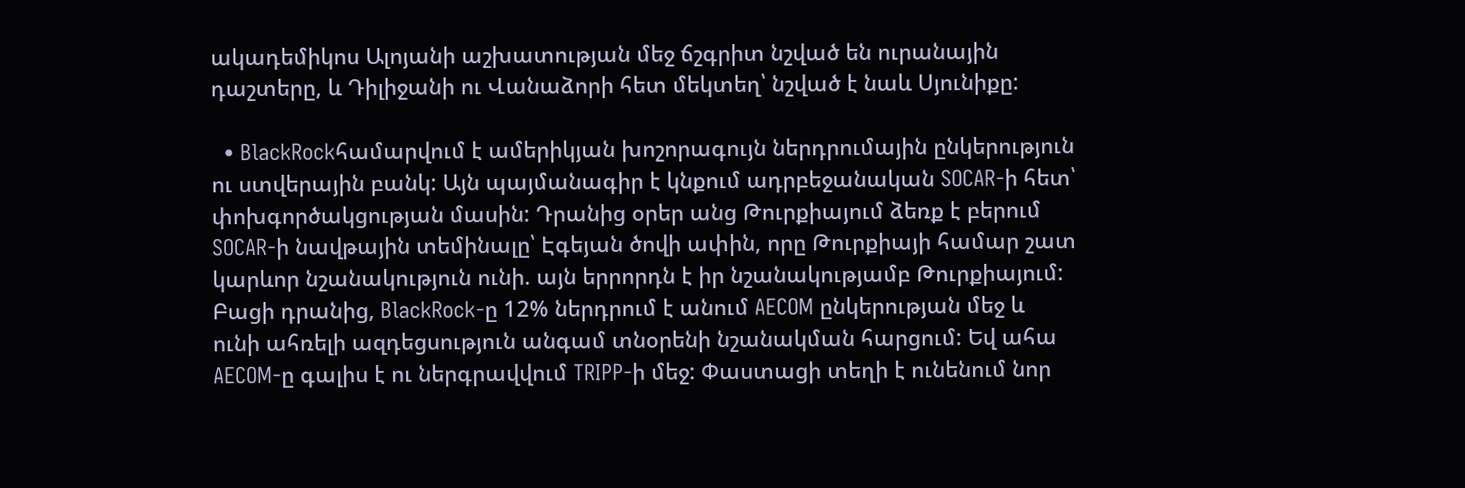ակադեմիկոս Ալոյանի աշխատության մեջ ճշգրիտ նշված են ուրանային դաշտերը, և Դիլիջանի ու Վանաձորի հետ մեկտեղ՝ նշված է նաև Սյունիքը:

  • BlackRockհամարվում է ամերիկյան խոշորագույն ներդրումային ընկերություն ու ստվերային բանկ: Այն պայմանագիր է կնքում ադրբեջանական SOCAR-ի հետ՝ փոխգործակցության մասին: Դրանից օրեր անց Թուրքիայում ձեռք է բերում SOCAR-ի նավթային տեմինալը՝ Էգեյան ծովի ափին, որը Թուրքիայի համար շատ կարևոր նշանակություն ունի. այն երրորդն է իր նշանակությամբ Թուրքիայում: Բացի դրանից, BlackRock-ը 12% ներդրում է անում AECOM ընկերության մեջ և ունի ահռելի ազդեցսություն անգամ տնօրենի նշանակման հարցում: Եվ ահա AECOM-ը գալիս է ու ներգրավվում TRIPP-ի մեջ: Փաստացի տեղի է ունենում նոր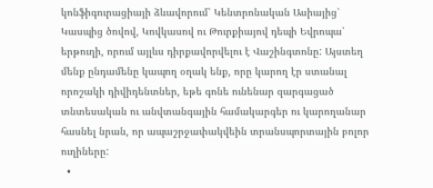կոնֆիգուրացիայի ձևավորում՝ Կենտրոնական Ասիայից՝ Կասպից ծովով, Կովկասով ու Թուրքիայով դեպի Եվրոպա՝ երթուղի, որում այլևս դիրքավորվելու է Վաշինգտոնը: Այստեղ մենք ընդամենը կապող օղակ ենք, որը կարող էր ստանալ որոշակի դիվիդենտներ, եթե գոնե ունենար զարգացած տնտեսական ու անվտանգային համակարգեր ու կարողանար հասնել նրան, որ ապաշրջափակվեին տրանսպորտային բոլոր ուղիները:
  •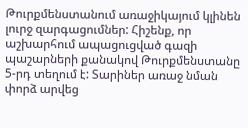Թուրքմենստանում առաջիկայում կլինեն լուրջ զարգացումներ: Հիշենք, որ աշխարհում ապացուցված գազի պաշարների քանակով Թուրքմենստանը 5-րդ տեղում է: Տարիներ առաջ նման փորձ արվեց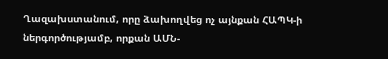Ղազախստանում, որը ձախողվեց ոչ այնքան ՀԱՊԿ-ի ներգործությամբ, որքան ԱՄՆ-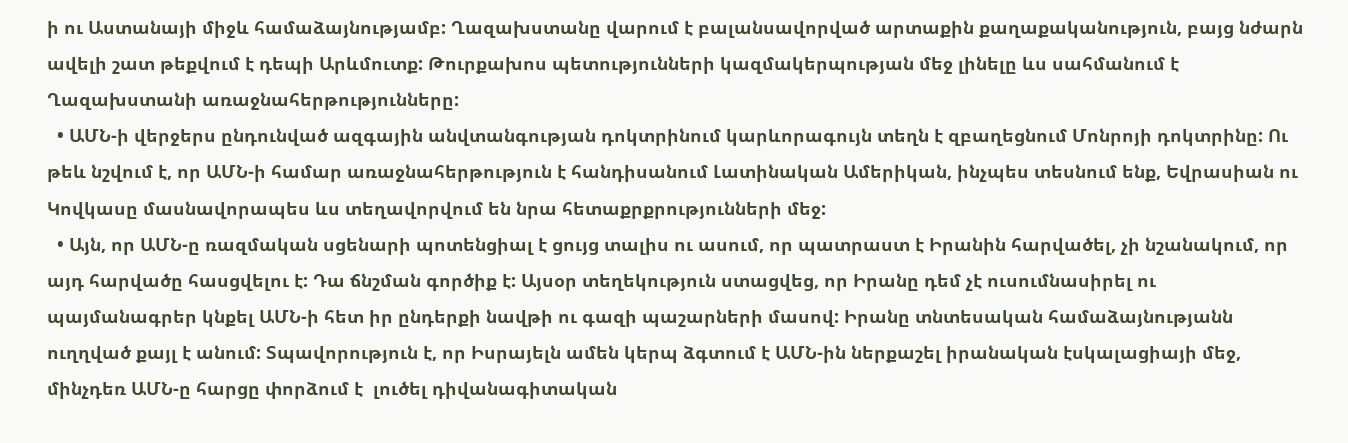ի ու Աստանայի միջև համաձայնությամբ: Ղազախստանը վարում է բալանսավորված արտաքին քաղաքականություն, բայց նժարն ավելի շատ թեքվում է դեպի Արևմուտք: Թուրքախոս պետությունների կազմակերպության մեջ լինելը ևս սահմանում է Ղազախստանի առաջնահերթությունները:
  • ԱՄՆ-ի վերջերս ընդունված ազգային անվտանգության դոկտրինում կարևորագույն տեղն է զբաղեցնում Մոնրոյի դոկտրինը: Ու թեև նշվում է, որ ԱՄՆ-ի համար առաջնահերթություն է հանդիսանում Լատինական Ամերիկան, ինչպես տեսնում ենք, Եվրասիան ու Կովկասը մասնավորապես ևս տեղավորվում են նրա հետաքրքրությունների մեջ:
  • Այն, որ ԱՄՆ-ը ռազմական սցենարի պոտենցիալ է ցույց տալիս ու ասում, որ պատրաստ է Իրանին հարվածել, չի նշանակում, որ այդ հարվածը հասցվելու է: Դա ճնշման գործիք է: Այսօր տեղեկություն ստացվեց, որ Իրանը դեմ չէ ուսումնասիրել ու պայմանագրեր կնքել ԱՄՆ-ի հետ իր ընդերքի նավթի ու գազի պաշարների մասով: Իրանը տնտեսական համաձայնությանն ուղղված քայլ է անում: Տպավորություն է, որ Իսրայելն ամեն կերպ ձգտում է ԱՄՆ-ին ներքաշել իրանական էսկալացիայի մեջ, մինչդեռ ԱՄՆ-ը հարցը փորձում է  լուծել դիվանագիտական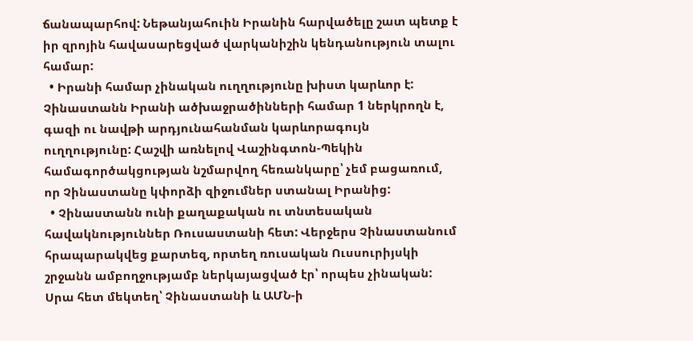ճանապարհով: Նեթանյահուին Իրանին հարվածելը շատ պետք է իր զրոյին հավասարեցված վարկանիշին կենդանություն տալու համար:
  • Իրանի համար չինական ուղղությունը խիստ կարևոր է: Չինաստանն Իրանի ածխաջրածինների համար 1 ներկրողն է, գազի ու նավթի արդյունահանման կարևորագույն ուղղությունը: Հաշվի առնելով Վաշինգտոն-Պեկին համագործակցության նշմարվող հեռանկարը՝ չեմ բացառում, որ Չինաստանը կփորձի զիջումներ ստանալ Իրանից:
  • Չինաստանն ունի քաղաքական ու տնտեսական հավակնություններ Ռուսաստանի հետ: Վերջերս Չինաստանում հրապարակվեց քարտեզ, որտեղ ռուսական Ուսսուրիյսկի շրջանն ամբողջությամբ ներկայացված էր՝ որպես չինական: Սրա հետ մեկտեղ՝ Չինաստանի և ԱՄՆ-ի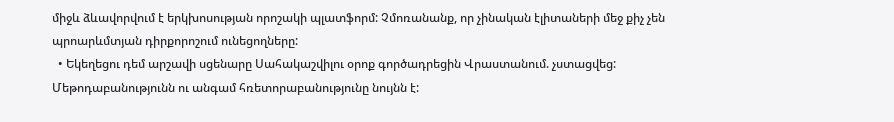միջև ձևավորվում է երկխոսության որոշակի պլատֆորմ: Չմոռանանք, որ չինական էլիտաների մեջ քիչ չեն պրոարևմտյան դիրքորոշում ունեցողները:
  • Եկեղեցու դեմ արշավի սցենարը Սահակաշվիլու օրոք գործադրեցին Վրաստանում. չստացվեց: Մեթոդաբանությունն ու անգամ հռետորաբանությունը նույնն է: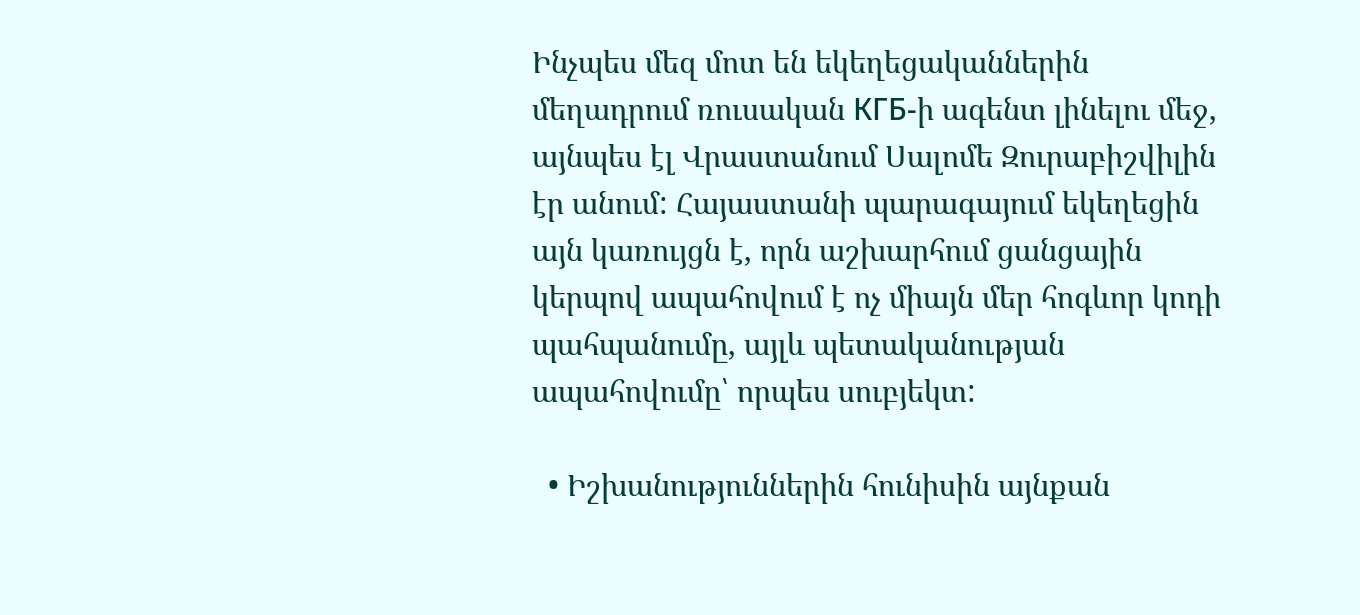Ինչպես մեզ մոտ են եկեղեցականներին մեղադրում ռուսական КГБ-ի ագենտ լինելու մեջ, այնպես էլ Վրաստանում Սալոմե Զուրաբիշվիլին էր անում: Հայաստանի պարագայում եկեղեցին այն կառույցն է, որն աշխարհում ցանցային կերպով ապահովում է ոչ միայն մեր հոգևոր կոդի պահպանումը, այլև պետականության ապահովումը՝ որպես սուբյեկտ:

  • Իշխանություններին հունիսին այնքան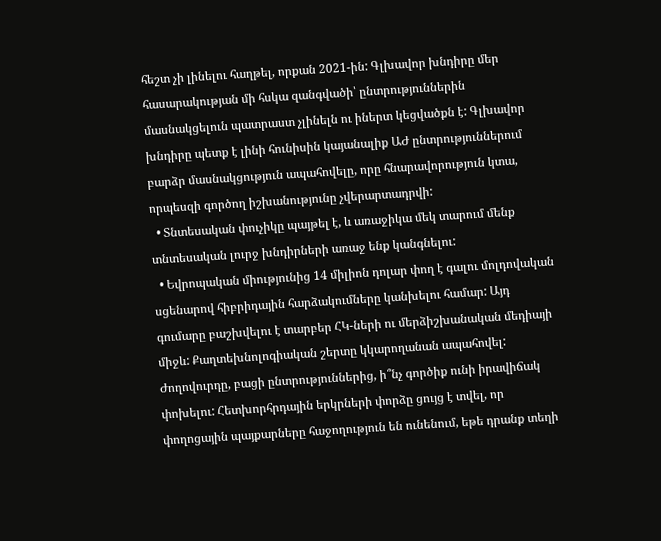հեշտ չի լինելու հաղթել, որքան 2021-ին: Գլխավոր խնդիրը մեր հասարակության մի հսկա զանգվածի՝ ընտրություններին մասնակցելուն պատրաստ չլինելն ու իներտ կեցվածքն է: Գլխավոր խնդիրը պետք է լինի հունիսին կայանալիք ԱԺ ընտրություններում բարձր մասնակցություն ապահովելը, որը հնարավորություն կտա, որպեսզի գործող իշխանությունը չվերարտադրվի:
  • Տնտեսական փուչիկը պայթել է, և առաջիկա մեկ տարում մենք տնտեսական լուրջ խնդիրների առաջ ենք կանգնելու:
  • Եվրոպական միությունից 14 միլիոն դոլար փող է գալու մոլդովական սցենարով հիբրիդային հարձակումները կանխելու համար: Այդ գումարը բաշխվելու է տարբեր ՀԿ-ների ու մերձիշխանական մեդիայի միջև: Քաղտեխնոլոգիական շերտը կկարողանան ապահովել: Ժողովուրդը, բացի ընտրություններից, ի՞նչ գործիք ունի իրավիճակ փոխելու: Հետխորհրդային երկրների փորձը ցույց է տվել, որ փողոցային պայքարները հաջողություն են ունենում, եթե դրանք տեղի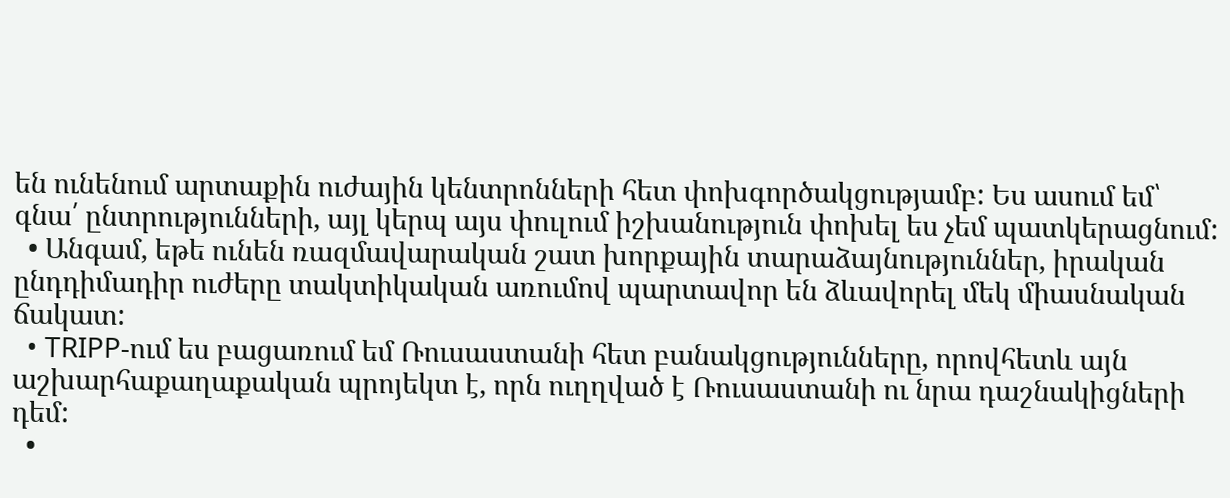են ունենում արտաքին ուժային կենտրոնների հետ փոխգործակցությամբ: Ես ասում եմ՝ գնա՛ ընտրությունների, այլ կերպ այս փուլում իշխանություն փոխել ես չեմ պատկերացնում:
  • Անգամ, եթե ունեն ռազմավարական շատ խորքային տարաձայնություններ, իրական ընդդիմադիր ուժերը տակտիկական առումով պարտավոր են ձևավորել մեկ միասնական ճակատ:
  • TRIPP-ում ես բացառում եմ Ռուսաստանի հետ բանակցությունները, որովհետև այն աշխարհաքաղաքական պրոյեկտ է, որն ուղղված է Ռուսաստանի ու նրա դաշնակիցների դեմ:
  •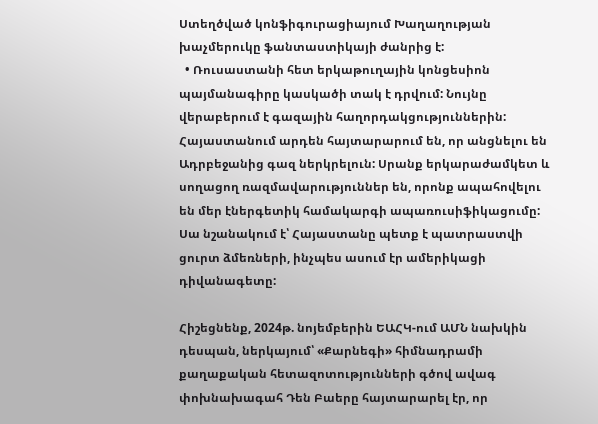Ստեղծված կոնֆիգուրացիայում Խաղաղության խաչմերուկը ֆանտաստիկայի ժանրից է:
  • Ռուսաստանի հետ երկաթուղային կոնցեսիոն պայմանագիրը կասկածի տակ է դրվում: Նույնը վերաբերում է գազային հաղորդակցություններին: Հայաստանում արդեն հայտարարում են, որ անցնելու են Ադրբեջանից գազ ներկրելուն: Սրանք երկարաժամկետ և սողացող ռազմավարություններ են, որոնք ապահովելու են մեր էներգետիկ համակարգի ապառուսիֆիկացումը: Սա նշանակում է՝ Հայաստանը պետք է պատրաստվի ցուրտ ձմեռների, ինչպես ասում էր ամերիկացի դիվանագետը:

Հիշեցնենք, 2024թ. նոյեմբերին ԵԱՀԿ-ում ԱՄՆ նախկին դեսպան, ներկայում՝ «Քարնեգի» հիմնադրամի քաղաքական հետազոտությունների գծով ավագ փոխնախագահ Դեն Բաերը հայտարարել էր, որ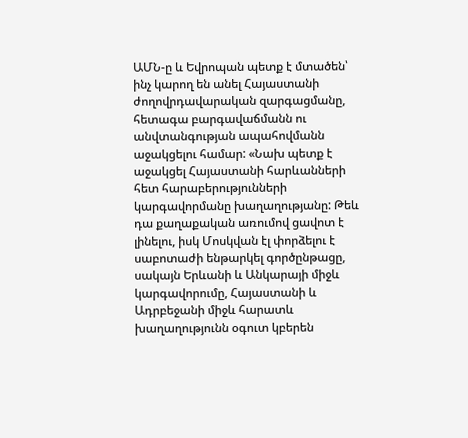ԱՄՆ-ը և Եվրոպան պետք է մտածեն՝ ինչ կարող են անել Հայաստանի ժողովրդավարական զարգացմանը, հետագա բարգավաճմանն ու անվտանգության ապահովմանն աջակցելու համար: «Նախ պետք է աջակցել Հայաստանի հարևանների հետ հարաբերությունների կարգավորմանը խաղաղությանը: Թեև դա քաղաքական առումով ցավոտ է լինելու, իսկ Մոսկվան էլ փորձելու է սաբոտաժի ենթարկել գործընթացը, սակայն Երևանի և Անկարայի միջև կարգավորումը, Հայաստանի և Ադրբեջանի միջև հարատև խաղաղությունն օգուտ կբերեն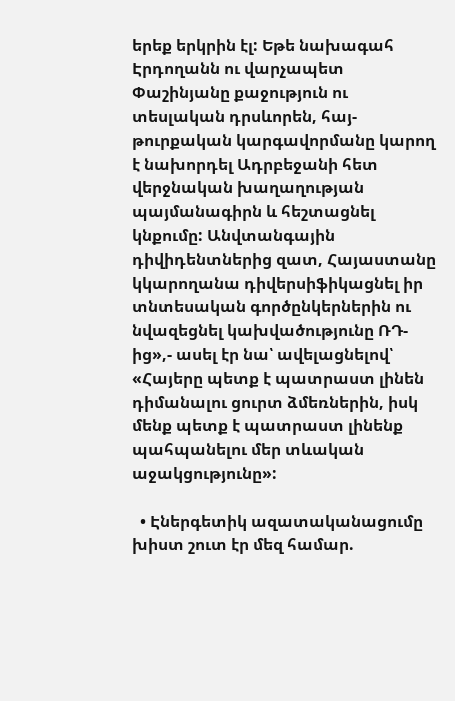երեք երկրին էլ: Եթե նախագահ Էրդողանն ու վարչապետ Փաշինյանը քաջություն ու տեսլական դրսևորեն, հայ-թուրքական կարգավորմանը կարող է նախորդել Ադրբեջանի հետ վերջնական խաղաղության պայմանագիրն և հեշտացնել կնքումը: Անվտանգային դիվիդենտներից զատ, Հայաստանը կկարողանա դիվերսիֆիկացնել իր տնտեսական գործընկերներին ու նվազեցնել կախվածությունը ՌԴ-ից»,- ասել էր նա՝ ավելացնելով՝ «Հայերը պետք է պատրաստ լինեն դիմանալու ցուրտ ձմեռներին, իսկ մենք պետք է պատրաստ լինենք պահպանելու մեր տևական աջակցությունը»:

  • Էներգետիկ ազատականացումը խիստ շուտ էր մեզ համար.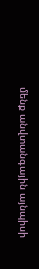մենք անվտանգային այնպիսի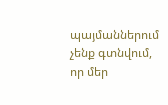պայմաններում չենք գտնվում, որ մեր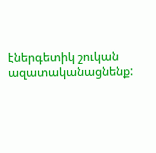էներգետիկ շուկան ազատականացնենք: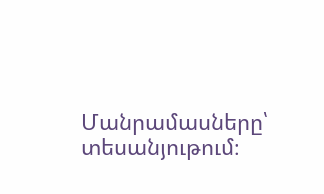Մանրամասները՝ տեսանյութում։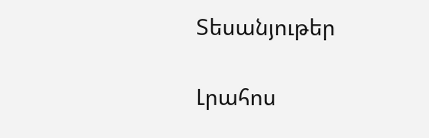Տեսանյութեր

Լրահոս